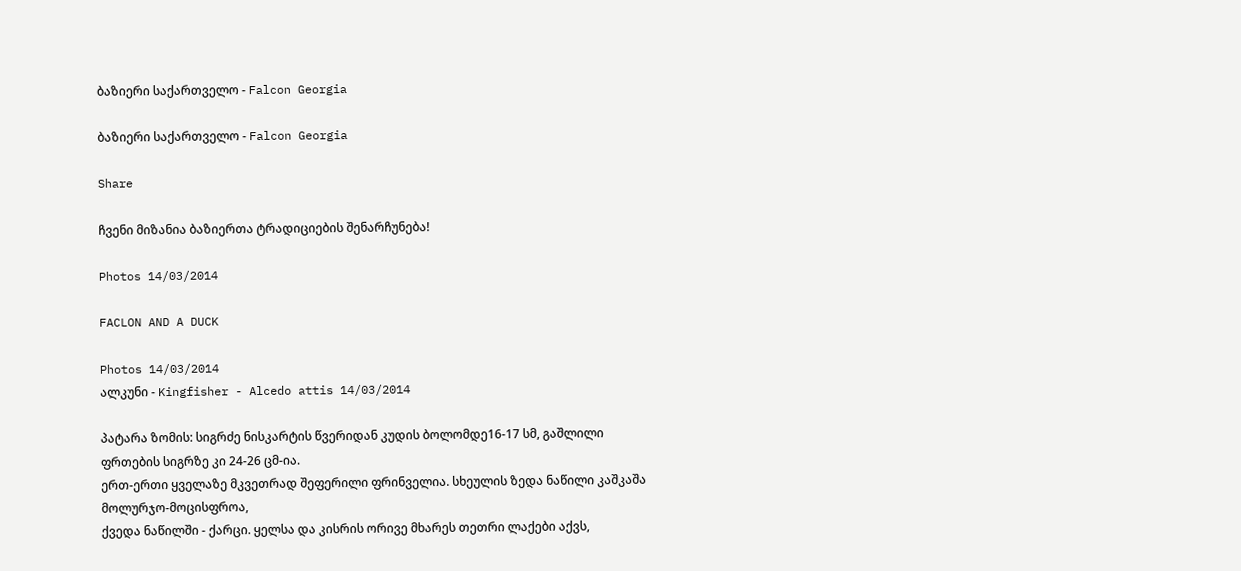ბაზიერი საქართველო - Falcon Georgia

ბაზიერი საქართველო - Falcon Georgia

Share

ჩვენი მიზანია ბაზიერთა ტრადიციების შენარჩუნება!

Photos 14/03/2014

FACLON AND A DUCK

Photos 14/03/2014
ალკუნი - Kingfisher - Alcedo attis 14/03/2014

პატარა ზომის: სიგრძე ნისკარტის წვერიდან კუდის ბოლომდე16-17 სმ, გაშლილი ფრთების სიგრზე კი 24-26 ცმ-ია.
ერთ-ერთი ყველაზე მკვეთრად შეფერილი ფრინველია. სხეულის ზედა ნაწილი კაშკაშა მოლურჯო-მოცისფროა,
ქვედა ნაწილში - ქარცი. ყელსა და კისრის ორივე მხარეს თეთრი ლაქები აქვს,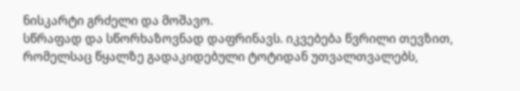ნისკარტი გრძელი და მოშავო.
სწრაფად და სწორხაზოვნად დაფრინავს. იკვებება წვრილი თევზით, რომელსაც წყალზე გადაკიდებული ტოტიდან უთვალთვალებს,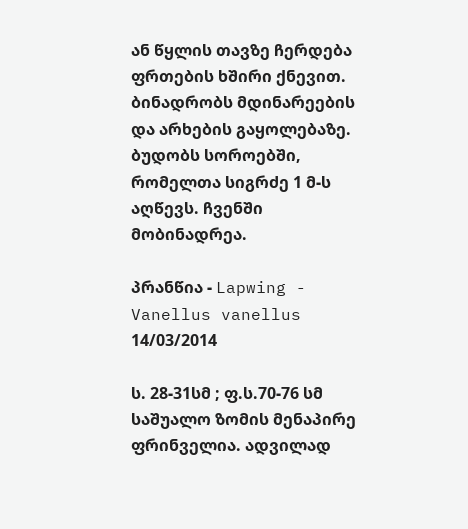ან წყლის თავზე ჩერდება ფრთების ხშირი ქნევით.
ბინადრობს მდინარეების და არხების გაყოლებაზე. ბუდობს სოროებში, რომელთა სიგრძე 1 მ-ს აღწევს. ჩვენში მობინადრეა.

პრანწია - Lapwing - Vanellus vanellus 14/03/2014

ს. 28-31სმ ; ფ.ს.70-76 სმ
საშუალო ზომის მენაპირე ფრინველია. ადვილად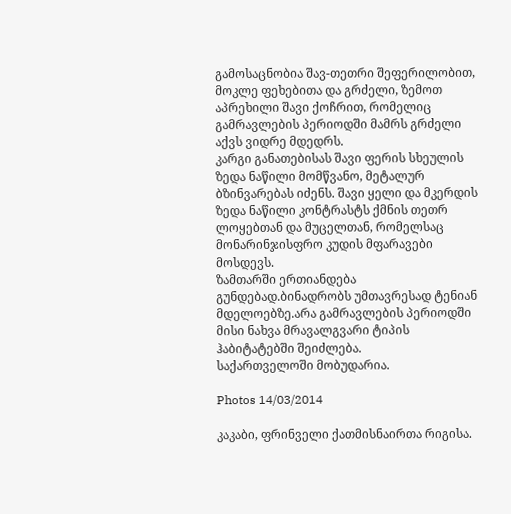გამოსაცნობია შავ-თეთრი შეფერილობით, მოკლე ფეხებითა და გრძელი, ზემოთ აპრეხილი შავი ქოჩრით, რომელიც გამრავლების პერიოდში მამრს გრძელი აქვს ვიდრე მდედრს.
კარგი განათებისას შავი ფერის სხეულის ზედა ნაწილი მომწვანო, მეტალურ ბზინვარებას იძენს. შავი ყელი და მკერდის ზედა ნაწილი კონტრასტს ქმნის თეთრ ლოყებთან და მუცელთან, რომელსაც მონარინჯისფრო კუდის მფარავები მოსდევს.
ზამთარში ერთიანდება გუნდებად.ბინადრობს უმთავრესად ტენიან მდელოებზე.არა გამრავლების პერიოდში მისი ნახვა მრავალგვარი ტიპის ჰაბიტატებში შეიძლება.
საქართველოში მობუდარია.

Photos 14/03/2014

კაკაბი, ფრინველი ქათმისნაირთა რიგისა.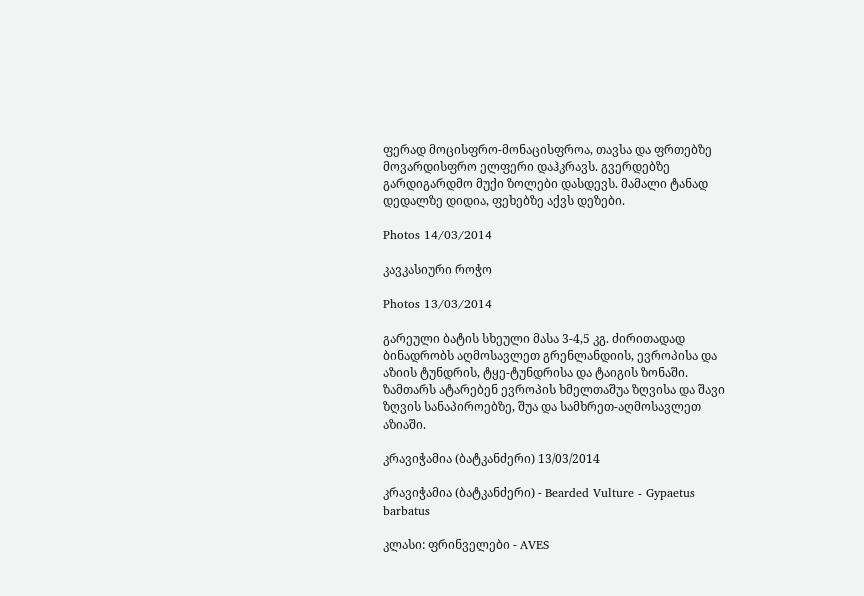ფერად მოცისფრო-მონაცისფროა, თავსა და ფრთებზე მოვარდისფრო ელფერი დაჰკრავს. გვერდებზე გარდიგარდმო მუქი ზოლები დასდევს. მამალი ტანად დედალზე დიდია, ფეხებზე აქვს დეზები.

Photos 14/03/2014

კავკასიური როჭო

Photos 13/03/2014

გარეული ბატის სხეული მასა 3-4,5 კგ. ძირითადად ბინადრობს აღმოსავლეთ გრენლანდიის, ევროპისა და აზიის ტუნდრის, ტყე-ტუნდრისა და ტაიგის ზონაში. ზამთარს ატარებენ ევროპის ხმელთაშუა ზღვისა და შავი ზღვის სანაპიროებზე, შუა და სამხრეთ-აღმოსავლეთ აზიაში.

კრავიჭამია (ბატკანძერი) 13/03/2014

კრავიჭამია (ბატკანძერი) - Bearded Vulture - Gypaetus barbatus

კლასი: ფრინველები - AVES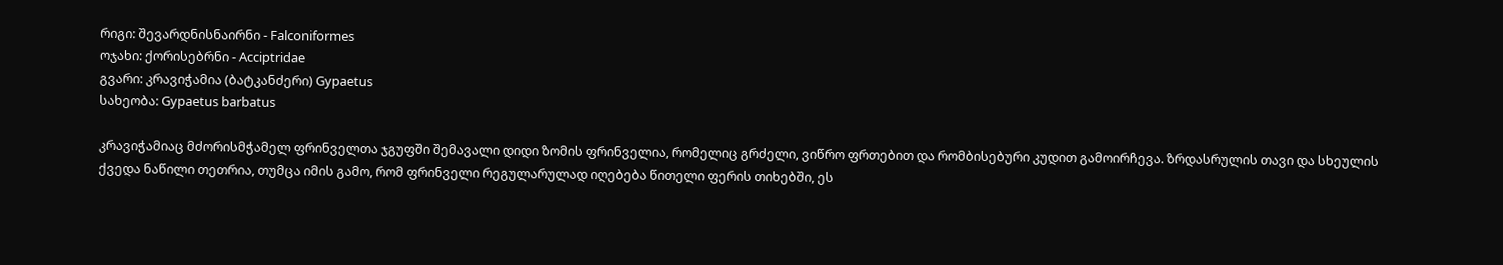რიგი: შევარდნისნაირნი - Falconiformes
ოჯახი: ქორისებრნი - Acciptridae
გვარი: კრავიჭამია (ბატკანძერი) Gypaetus
სახეობა: Gypaetus barbatus

კრავიჭამიაც მძორისმჭამელ ფრინველთა ჯგუფში შემავალი დიდი ზომის ფრინველია, რომელიც გრძელი, ვიწრო ფრთებით და რომბისებური კუდით გამოირჩევა. ზრდასრულის თავი და სხეულის ქვედა ნაწილი თეთრია, თუმცა იმის გამო, რომ ფრინველი რეგულარულად იღებება წითელი ფერის თიხებში, ეს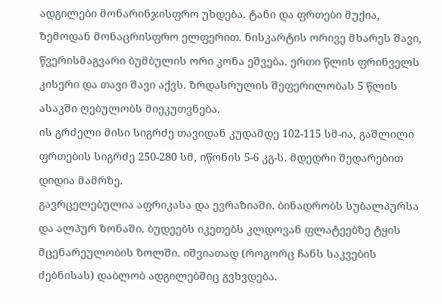ადგილები მონარინჯისფრო უხდება. ტანი და ფრთები მუქია, ზემოდან მონაცრისფრო ელფერით. ნისკარტის ორივე მხარეს შავი, წვერისმაგვარი ბუმბულის ორი კონა ეშვება. ერთი წლის ფრინველს კისერი და თავი შავი აქვს. ზრდასრულის შეფერილობას 5 წლის ასაკში ღებულობს მიეკუთვნება.
ის გრძელი მისი სიგრძე თავიდან კუდამდე 102-115 სმ-ია, გაშლილი ფრთების სიგრძე 250-280 სმ, იწონის 5-6 კგ-ს. მდედრი შედარებით დიდია მამრზე.
გავრცელებულია აფრიკასა და ევრაზიაში. ბინადრობს სუბალპურსა და ალპურ ზონაში. ბუდეებს იკეთებს კლდოვან ფლატეებზე ტყის მცენარეულობის ზოლში. იშვიათად (როგორც ჩანს საკვების ძებნისას) დაბლობ ადგილებშიც გვხვდება.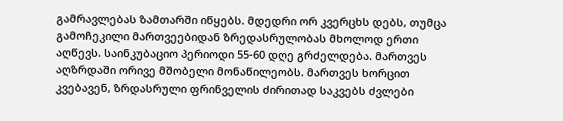გამრავლებას ზამთარში იწყებს. მდედრი ორ კვერცხს დებს, თუმცა გამოჩეკილი მართვეებიდან ზრედასრულობას მხოლოდ ერთი აღწევს. საინკუბაციო პერიოდი 55-60 დღე გრძელდება. მართვეს აღზრდაში ორივე მშობელი მონაწილეობს. მართვეს ხორცით კვებავენ, ზრდასრული ფრინველის ძირითად საკვებს ძვლები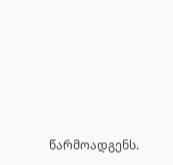წარმოადგენს.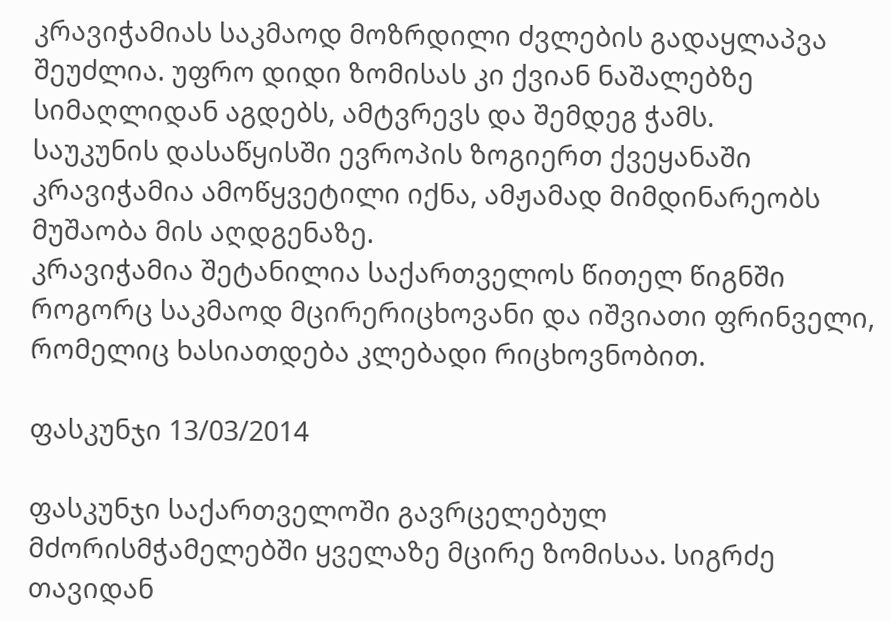კრავიჭამიას საკმაოდ მოზრდილი ძვლების გადაყლაპვა შეუძლია. უფრო დიდი ზომისას კი ქვიან ნაშალებზე სიმაღლიდან აგდებს, ამტვრევს და შემდეგ ჭამს.
საუკუნის დასაწყისში ევროპის ზოგიერთ ქვეყანაში კრავიჭამია ამოწყვეტილი იქნა, ამჟამად მიმდინარეობს მუშაობა მის აღდგენაზე.
კრავიჭამია შეტანილია საქართველოს წითელ წიგნში როგორც საკმაოდ მცირერიცხოვანი და იშვიათი ფრინველი, რომელიც ხასიათდება კლებადი რიცხოვნობით.

ფასკუნჯი 13/03/2014

ფასკუნჯი საქართველოში გავრცელებულ მძორისმჭამელებში ყველაზე მცირე ზომისაა. სიგრძე თავიდან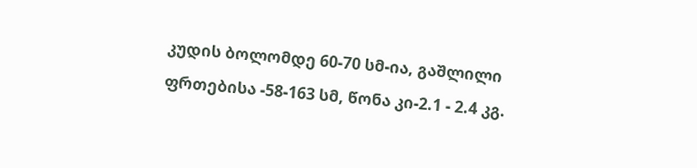კუდის ბოლომდე 60-70 სმ-ია, გაშლილი ფრთებისა -58-163 სმ, წონა კი-2.1 - 2.4 კგ.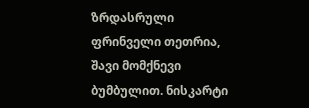ზრდასრული ფრინველი თეთრია, შავი მომქნევი ბუმბულით. ნისკარტი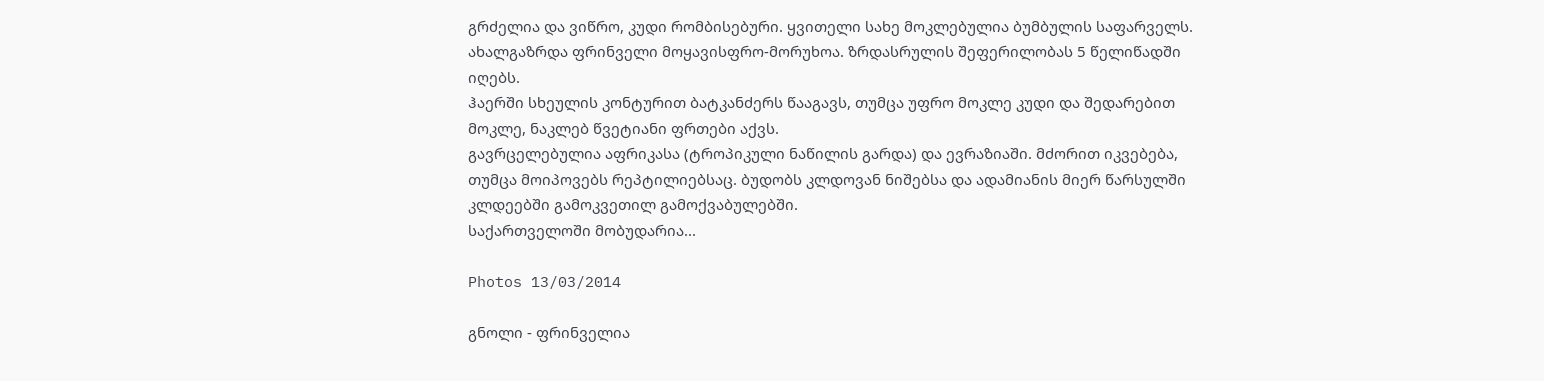გრძელია და ვიწრო, კუდი რომბისებური. ყვითელი სახე მოკლებულია ბუმბულის საფარველს. ახალგაზრდა ფრინველი მოყავისფრო-მორუხოა. ზრდასრულის შეფერილობას 5 წელიწადში იღებს.
ჰაერში სხეულის კონტურით ბატკანძერს წააგავს, თუმცა უფრო მოკლე კუდი და შედარებით მოკლე, ნაკლებ წვეტიანი ფრთები აქვს.
გავრცელებულია აფრიკასა (ტროპიკული ნაწილის გარდა) და ევრაზიაში. მძორით იკვებება, თუმცა მოიპოვებს რეპტილიებსაც. ბუდობს კლდოვან ნიშებსა და ადამიანის მიერ წარსულში კლდეებში გამოკვეთილ გამოქვაბულებში.
საქართველოში მობუდარია...

Photos 13/03/2014

გნოლი - ფრინველია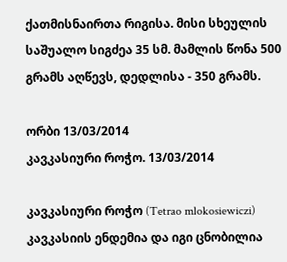ქათმისნაირთა რიგისა. მისი სხეულის საშუალო სიგძეა 35 სმ. მამლის წონა 500 გრამს აღწევს, დედლისა - 350 გრამს.

ორბი 13/03/2014
კავკასიური როჭო. 13/03/2014

კავკასიური როჭო (Tetrao mlokosiewiczi) კავკასიის ენდემია და იგი ცნობილია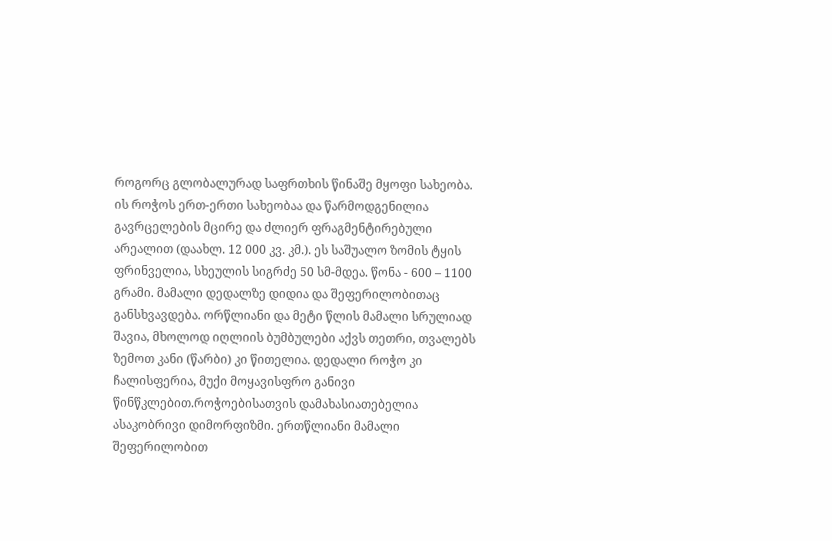როგორც გლობალურად საფრთხის წინაშე მყოფი სახეობა. ის როჭოს ერთ-ერთი სახეობაა და წარმოდგენილია გავრცელების მცირე და ძლიერ ფრაგმენტირებული არეალით (დაახლ. 12 000 კვ. კმ.). ეს საშუალო ზომის ტყის ფრინველია, სხეულის სიგრძე 50 სმ-მდეა. წონა - 600 – 1100 გრამი. მამალი დედალზე დიდია და შეფერილობითაც განსხვავდება. ორწლიანი და მეტი წლის მამალი სრულიად შავია, მხოლოდ იღლიის ბუმბულები აქვს თეთრი, თვალებს ზემოთ კანი (წარბი) კი წითელია. დედალი როჭო კი ჩალისფერია, მუქი მოყავისფრო განივი წინწკლებით.როჭოებისათვის დამახასიათებელია ასაკობრივი დიმორფიზმი. ერთწლიანი მამალი შეფერილობით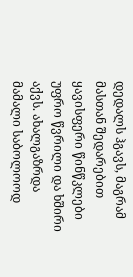დედალს ჰგავს, მაგრამ მასთან შედარებით ყავისფერი წინწკლები უფრო წვრილი და ხშირი აქვს. ახალგაზრდა მამალი საბოლოოდ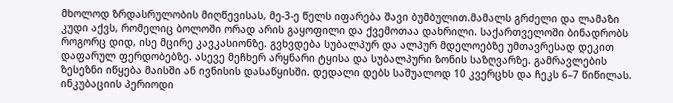მხოლოდ ზრდასრულობის მიღწევისას, მე-3-ე წელს იფარება შავი ბუმბულით.მამალს გრძელი და ლამაზი კუდი აქვს, რომელიც ბოლოში ორად არის გაყოფილი და ქვემოთაა დახრილი. საქართველოში ბინადრობს როგორც დიდ, ისე მცირე კავკასიონზე. გვხვდება სუბალპურ და ალპურ მდელოებზე უმთავრესად დეკით დაფარულ ფერდობებზე. ასევე მეჩხერ არყნარი ტყისა და სუბალპური ზონის საზღვარზე. გამრავლების ზესეზნი იწყება მაისში ან ივნისის დასაწყისში. დედალი დებს საშუალოდ 10 კვერცხს და ჩეკს 6–7 წიწილას. ინკუბაციის პერიოდი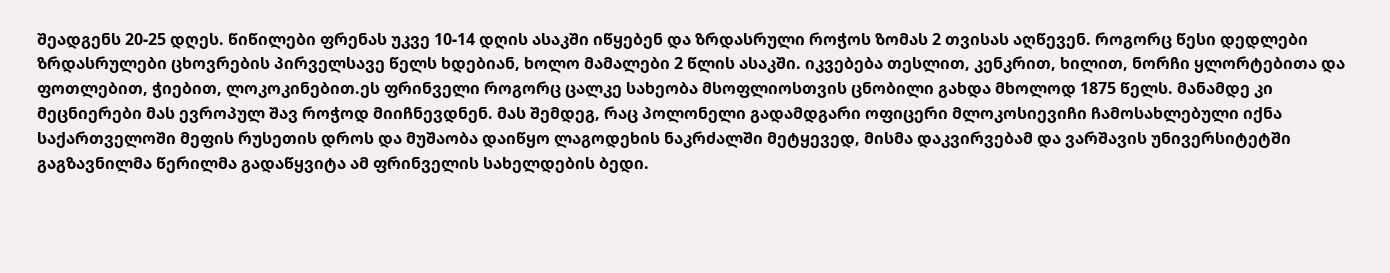შეადგენს 20-25 დღეს. წიწილები ფრენას უკვე 10-14 დღის ასაკში იწყებენ და ზრდასრული როჭოს ზომას 2 თვისას აღწევენ. როგორც წესი დედლები ზრდასრულები ცხოვრების პირველსავე წელს ხდებიან, ხოლო მამალები 2 წლის ასაკში. იკვებება თესლით, კენკრით, ხილით, ნორჩი ყლორტებითა და ფოთლებით, ჭიებით, ლოკოკინებით.ეს ფრინველი როგორც ცალკე სახეობა მსოფლიოსთვის ცნობილი გახდა მხოლოდ 1875 წელს. მანამდე კი მეცნიერები მას ევროპულ შავ როჭოდ მიიჩნევდნენ. მას შემდეგ, რაც პოლონელი გადამდგარი ოფიცერი მლოკოსიევიჩი ჩამოსახლებული იქნა საქართველოში მეფის რუსეთის დროს და მუშაობა დაიწყო ლაგოდეხის ნაკრძალში მეტყევედ, მისმა დაკვირვებამ და ვარშავის უნივერსიტეტში გაგზავნილმა წერილმა გადაწყვიტა ამ ფრინველის სახელდების ბედი.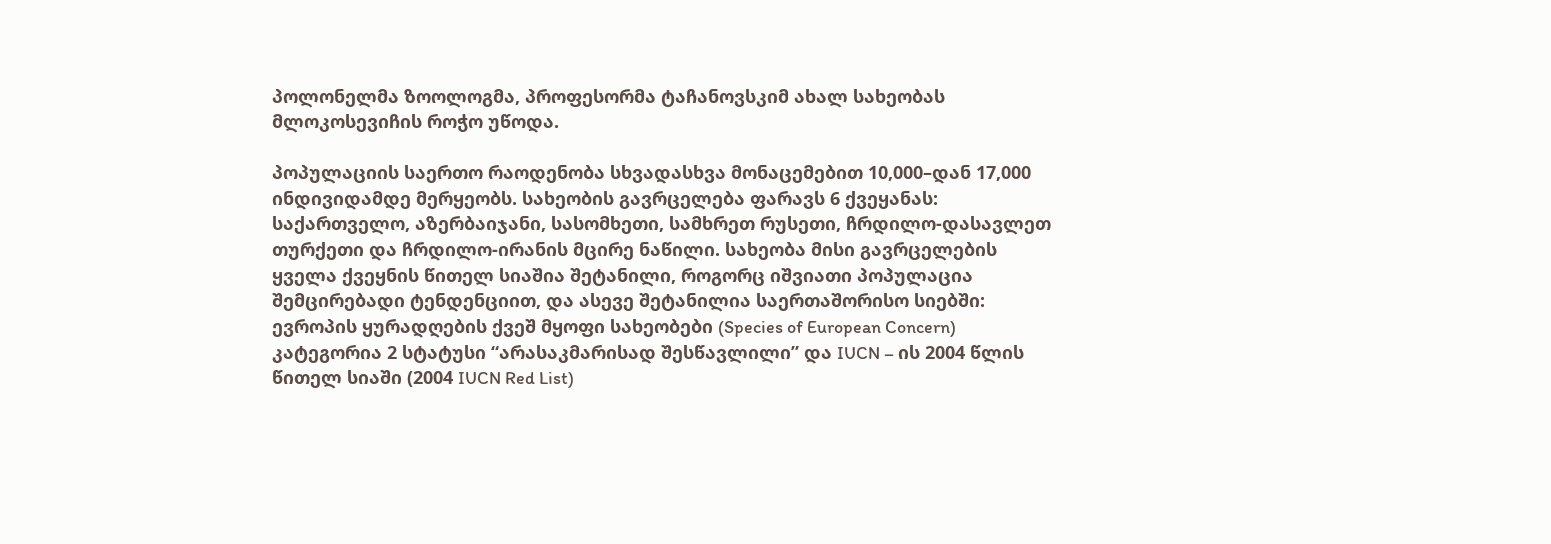პოლონელმა ზოოლოგმა, პროფესორმა ტაჩანოვსკიმ ახალ სახეობას მლოკოსევიჩის როჭო უწოდა.

პოპულაციის საერთო რაოდენობა სხვადასხვა მონაცემებით 10,000–დან 17,000 ინდივიდამდე მერყეობს. სახეობის გავრცელება ფარავს 6 ქვეყანას: საქართველო, აზერბაიჯანი, სასომხეთი, სამხრეთ რუსეთი, ჩრდილო-დასავლეთ თურქეთი და ჩრდილო-ირანის მცირე ნაწილი. სახეობა მისი გავრცელების ყველა ქვეყნის წითელ სიაშია შეტანილი, როგორც იშვიათი პოპულაცია შემცირებადი ტენდენციით, და ასევე შეტანილია საერთაშორისო სიებში: ევროპის ყურადღების ქვეშ მყოფი სახეობები (Species of European Concern) კატეგორია 2 სტატუსი “არასაკმარისად შესწავლილი” და IUCN – ის 2004 წლის წითელ სიაში (2004 IUCN Red List)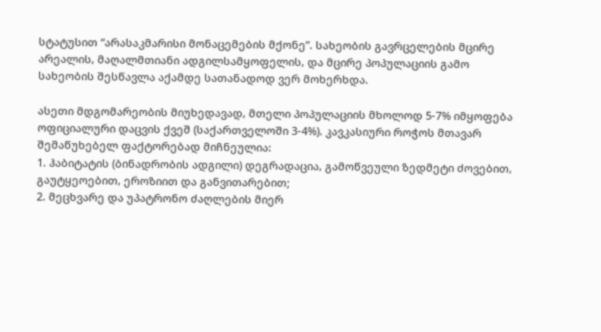სტატუსით “არასაკმარისი მონაცემების მქონე”. სახეობის გავრცელების მცირე არეალის, მაღალმთიანი ადგილსამყოფელის, და მცირე პოპულაციის გამო სახეობის შესწავლა აქამდე სათანადოდ ვერ მოხერხდა.

ასეთი მდგომარეობის მიუხედავად, მთელი პოპულაციის მხოლოდ 5-7% იმყოფება ოფიციალური დაცვის ქვეშ (საქართველოში 3-4%). კავკასიური როჭოს მთავარ შემაწუხებელ ფაქტორებად მიჩნეულია:
1. ჰაბიტატის (ბინადრობის ადგილი) დეგრადაცია, გამოწვეული ზედმეტი ძოვებით, გაუტყეოებით, ეროზიით და განვითარებით;
2. მეცხვარე და უპატრონო ძაღლების მიერ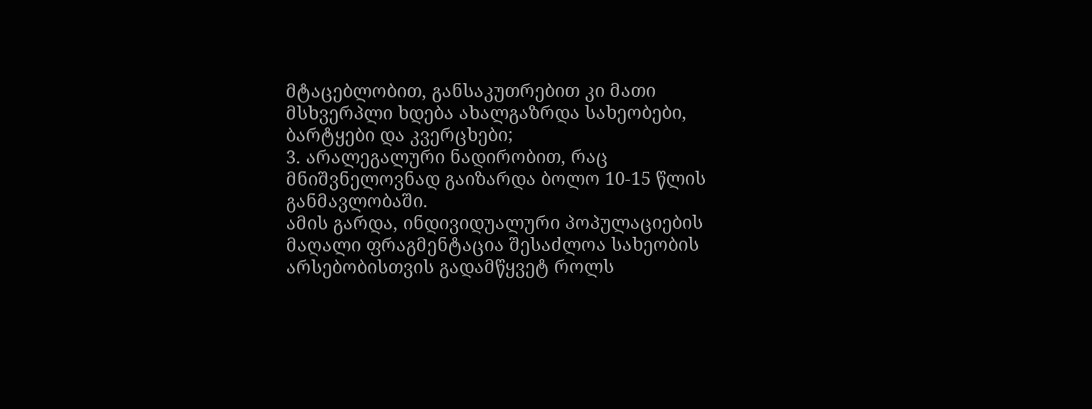მტაცებლობით, განსაკუთრებით კი მათი მსხვერპლი ხდება ახალგაზრდა სახეობები, ბარტყები და კვერცხები;
3. არალეგალური ნადირობით, რაც მნიშვნელოვნად გაიზარდა ბოლო 10-15 წლის განმავლობაში.
ამის გარდა, ინდივიდუალური პოპულაციების მაღალი ფრაგმენტაცია შესაძლოა სახეობის არსებობისთვის გადამწყვეტ როლს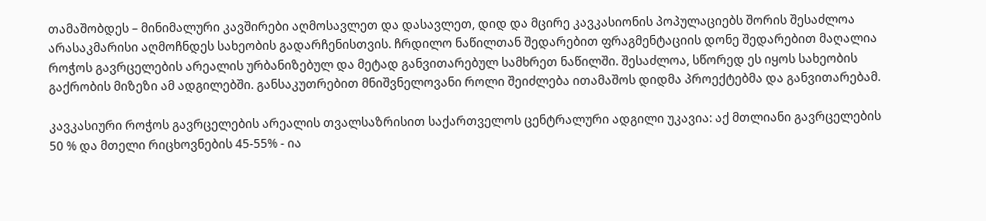თამაშობდეს – მინიმალური კავშირები აღმოსავლეთ და დასავლეთ, დიდ და მცირე კავკასიონის პოპულაციებს შორის შესაძლოა არასაკმარისი აღმოჩნდეს სახეობის გადარჩენისთვის. ჩრდილო ნაწილთან შედარებით ფრაგმენტაციის დონე შედარებით მაღალია როჭოს გავრცელების არეალის ურბანიზებულ და მეტად განვითარებულ სამხრეთ ნაწილში. შესაძლოა, სწორედ ეს იყოს სახეობის გაქრობის მიზეზი ამ ადგილებში. განსაკუთრებით მნიშვნელოვანი როლი შეიძლება ითამაშოს დიდმა პროექტებმა და განვითარებამ.

კავკასიური როჭოს გავრცელების არეალის თვალსაზრისით საქართველოს ცენტრალური ადგილი უკავია: აქ მთლიანი გავრცელების 50 % და მთელი რიცხოვნების 45-55% - ია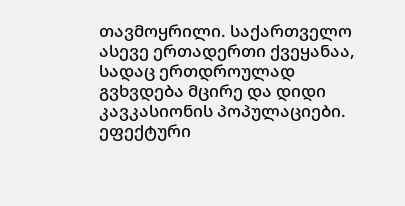თავმოყრილი. საქართველო ასევე ერთადერთი ქვეყანაა, სადაც ერთდროულად გვხვდება მცირე და დიდი კავკასიონის პოპულაციები. ეფექტური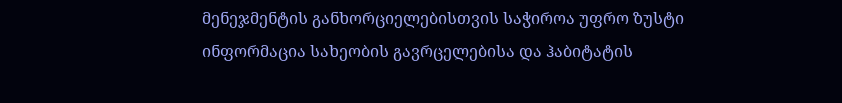მენეჯმენტის განხორციელებისთვის საჭიროა უფრო ზუსტი ინფორმაცია სახეობის გავრცელებისა და ჰაბიტატის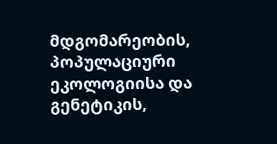მდგომარეობის, პოპულაციური ეკოლოგიისა და გენეტიკის,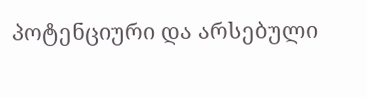პოტენციური და არსებული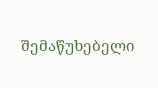შემაწუხებელი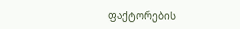ფაქტორების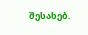შესახებ.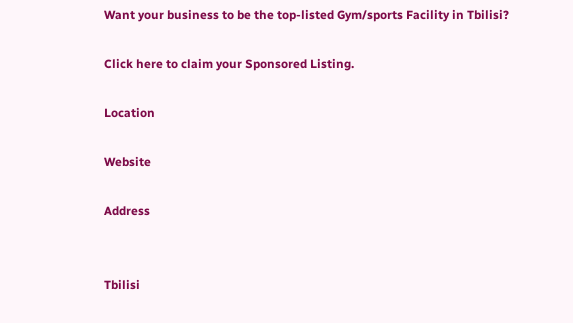Want your business to be the top-listed Gym/sports Facility in Tbilisi?

Click here to claim your Sponsored Listing.

Location

Website

Address


Tbilisi